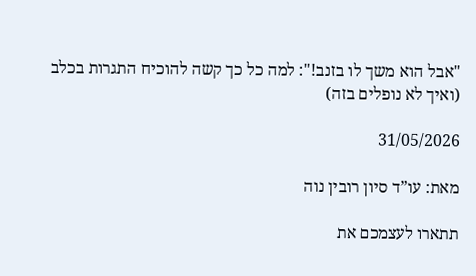"אבל הוא משך לו בזנב!": למה כל כך קשה להוכיח התגרות בכלב (ואיך לא נופלים בזה)

31/05/2026

מאת: עו”ד סיון רובין נוה

תתארו לעצמכם את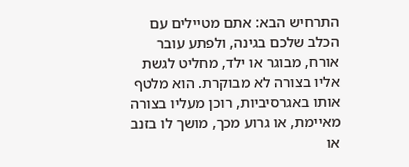התרחיש הבא: אתם מטיילים עם הכלב שלכם בגינה, ולפתע עובר אורח, מבוגר או ילד, מחליט לגשת אליו בצורה לא מבוקרת. הוא מלטף אותו באגרסיביות, רוכן מעליו בצורה מאיימת, או גרוע מכך, מושך לו בזנב או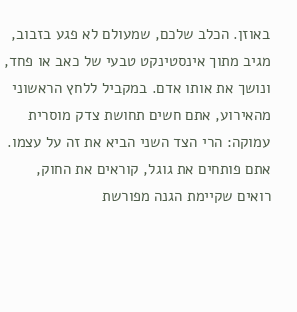באוזן. הכלב שלכם, שמעולם לא פגע בזבוב, מגיב מתוך אינסטינקט טבעי של כאב או פחד, ונושך את אותו אדם. במקביל ללחץ הראשוני מהאירוע, אתם חשים תחושת צדק מוסרית עמוקה: הרי הצד השני הביא את זה על עצמו. אתם פותחים את גוגל, קוראים את החוק, רואים שקיימת הגנה מפורשת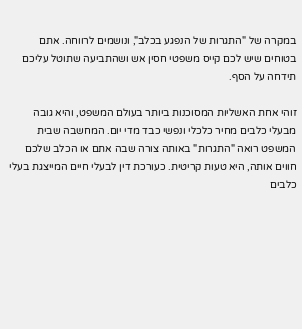במקרה של "התגרות של הנפגע בכלב", ונושמים לרווחה. אתם בטוחים שיש לכם קייס משפטי חסין אש ושהתביעה שתוטל עליכם תידחה על הסף.

זוהי אחת האשליות המסוכנות ביותר בעולם המשפט, והיא גובה מבעלי כלבים מחיר כלכלי ונפשי כבד מדי יום. המחשבה שבית המשפט רואה "התגרות" באותה צורה שבה אתם או הכלב שלכם חווים אותה, היא טעות קריטית. כעורכת דין לבעלי חיים המייצגת בעלי כלבים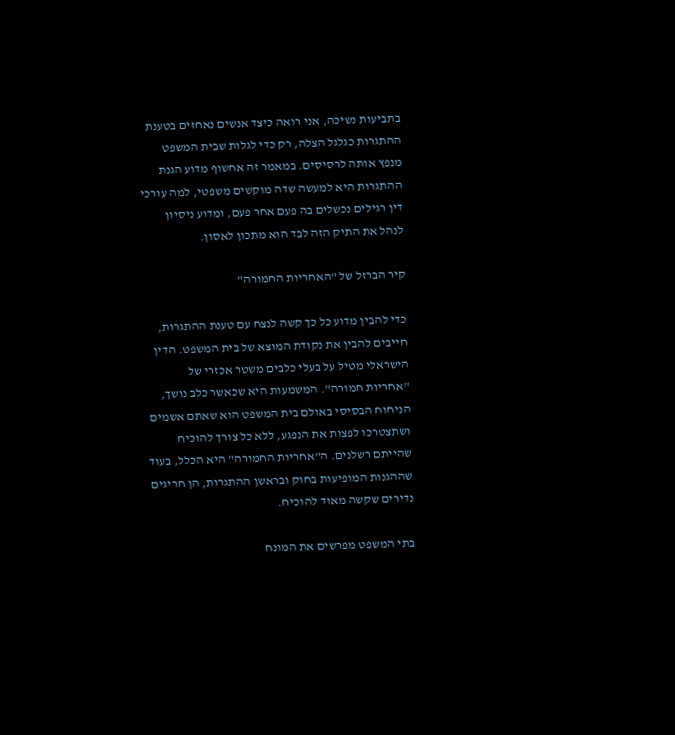בתביעות נשיכה, אני רואה כיצד אנשים נאחזים בטענת ההתגרות כגלגל הצלה, רק כדי לגלות שבית המשפט מנפץ אותה לרסיסים. במאמר זה אחשוף מדוע הגנת ההתגרות היא למעשה שדה מוקשים משפטי, למה עורכי דין רגילים נכשלים בה פעם אחר פעם, ומדוע ניסיון לנהל את התיק הזה לבד הוא מתכון לאסון.

קיר הברזל של "האחריות החמורה"

כדי להבין מדוע כל כך קשה לנצח עם טענת ההתגרות, חייבים להבין את נקודת המוצא של בית המשפט. הדין הישראלי מטיל על בעלי כלבים משטר אכזרי של "אחריות חמורה". המשמעות היא שכאשר כלב נושך, הניחוח הבסיסי באולם בית המשפט הוא שאתם אשמים ושתצטרכו לפצות את הנפגע, ללא כל צורך להוכיח שהייתם רשלנים. ה"אחריות החמורה" היא הכלל, בעוד שההגנות המופיעות בחוק ובראשן ההתגרות, הן חריגים נדירים שקשה מאוד להוכיח.

בתי המשפט מפרשים את המונח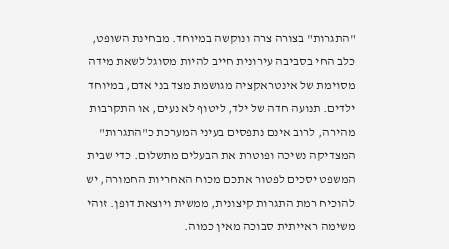"התגרות" בצורה צרה ונוקשה במיוחד. מבחינת השופט, כלב החי בסביבה עירונית חייב להיות מסוגל לשאת מידה מסוימת של אינטראקציה מגושמת מצד בני אדם, במיוחד ילדים. תנועה חדה של ילד, ליטוף לא נעים, או התקרבות מהירה, לרוב אינם נתפסים בעיני המערכת כ"התגרות" המצדיקה נשיכה ופוטרת את הבעלים מתשלום. כדי שבית המשפט יסכים לפטור אתכם מכוח האחריות החמורה, יש להוכיח רמת התגרות קיצונית, ממשית ויוצאת דופן. זוהי משימה ראייתית סבוכה מאין כמוה.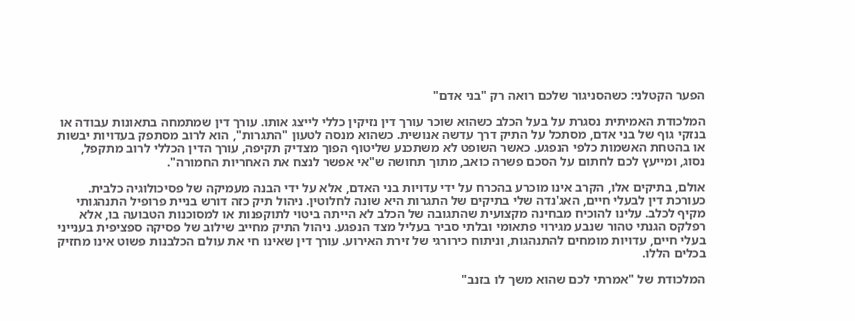הפער הקטלני: כשהסניגור שלכם רואה רק "בני אדם"

המלכודת האמיתית נסגרת על בעל הכלב כשהוא שוכר עורך דין נזיקין כללי לייצג אותו. עורך דין שמתמחה בתאונות עבודה או בנזקי גוף של בני אדם, מסתכל על התיק דרך עדשה אנושית. כשהוא מנסה לטעון "התגרות", הוא לרוב מסתפק בעדויות יבשות או בהטחת האשמות כלפי הנפגע. כאשר השופט לא משתכנע שליטוף הפוך מצדיק תקיפה, עורך הדין הכללי לרוב מתקפל, נסוג, ומייעץ לכם לחתום על הסכם פשרה כואב, מתוך תחושה ש"אי אפשר לנצח את האחריות החמורה".

אולם, בתיקים אלו, הקרב אינו מוכרע בהכרח על ידי עדויות בני האדם, אלא על ידי הבנה מעמיקה של פסיכולוגיה כלבית. כעורכת דין לבעלי חיים, האג'נדה שלי בתיקים של התגרות היא שונה לחלוטין. ניהול תיק כזה דורש בניית פרופיל התנהגותי מקיף לכלב. עלינו להוכיח מבחינה מקצועית שהתגובה של הכלב לא הייתה ביטוי לתוקפנות או למסוכנות הטבועה בו, אלא רפלקס הגנתי טהור שנבע מגירוי פתאומי ובלתי סביר בעליל מצד הנפגע. ניהול התיק מחייב שילוב של פסיקה ספציפית בענייני בעלי חיים, עדויות מומחים להתנהגות, וניתוח כירורגי של זירת האירוע. עורך דין שאינו חי את עולם הכלבנות פשוט אינו מחזיק בכלים הללו.

המלכודת של "אמרתי לכם שהוא משך לו בזנב"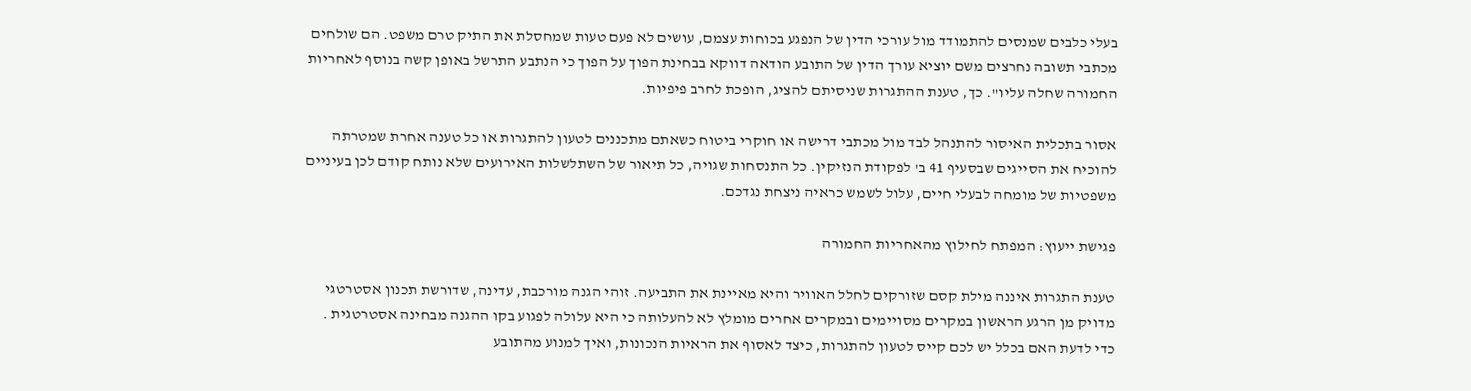בעלי כלבים שמנסים להתמודד מול עורכי הדין של הנפגע בכוחות עצמם, עושים לא פעם טעות שמחסלת את התיק טרם משפט. הם שולחים מכתבי תשובה נחרצים משם יוציא עורך הדין של התובע הודאה דווקא בבחינת הפוך על הפוך כי הנתבע התרשל באופן קשה בנוסף לאחריות החמורה שחלה עליו". כך, טענת ההתגרות שניסיתם להציג, הופכת לחרב פיפיות.

אסור בתכלית האיסור להתנהל לבד מול מכתבי דרישה או חוקרי ביטוח כשאתם מתכננים לטעון להתגרות או כל טענה אחרת שמטרתה להוכיח את הסייגים שבסעיף 41 ב' לפקודת הנזיקין. כל התנסחות שגויה, כל תיאור של השתלשלות האירועים שלא נותח קודם לכן בעיניים משפטיות של מומחה לבעלי חיים, עלול לשמש כראיה ניצחת נגדכם.

פגישת ייעוץ: המפתח לחילוץ מהאחריות החמורה

טענת התגרות איננה מילת קסם שזורקים לחלל האוויר והיא מאיינת את התביעה. זוהי הגנה מורכבת, עדינה, שדורשת תכנון אסטרטגי מדויק מן הרגע הראשון במקרים מסויימים ובמקרים אחרים מומלץ לא להעלותה כי היא עלולה לפגוע בקו ההגנה מבחינה אסטרטגית . כדי לדעת האם בכלל יש לכם קייס לטעון להתגרות, כיצד לאסוף את הראיות הנכונות, ואיך למנוע מהתובע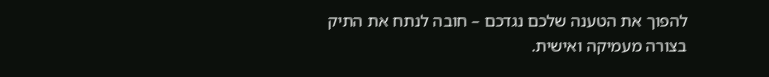להפוך את הטענה שלכם נגדכם – חובה לנתח את התיק בצורה מעמיקה ואישית.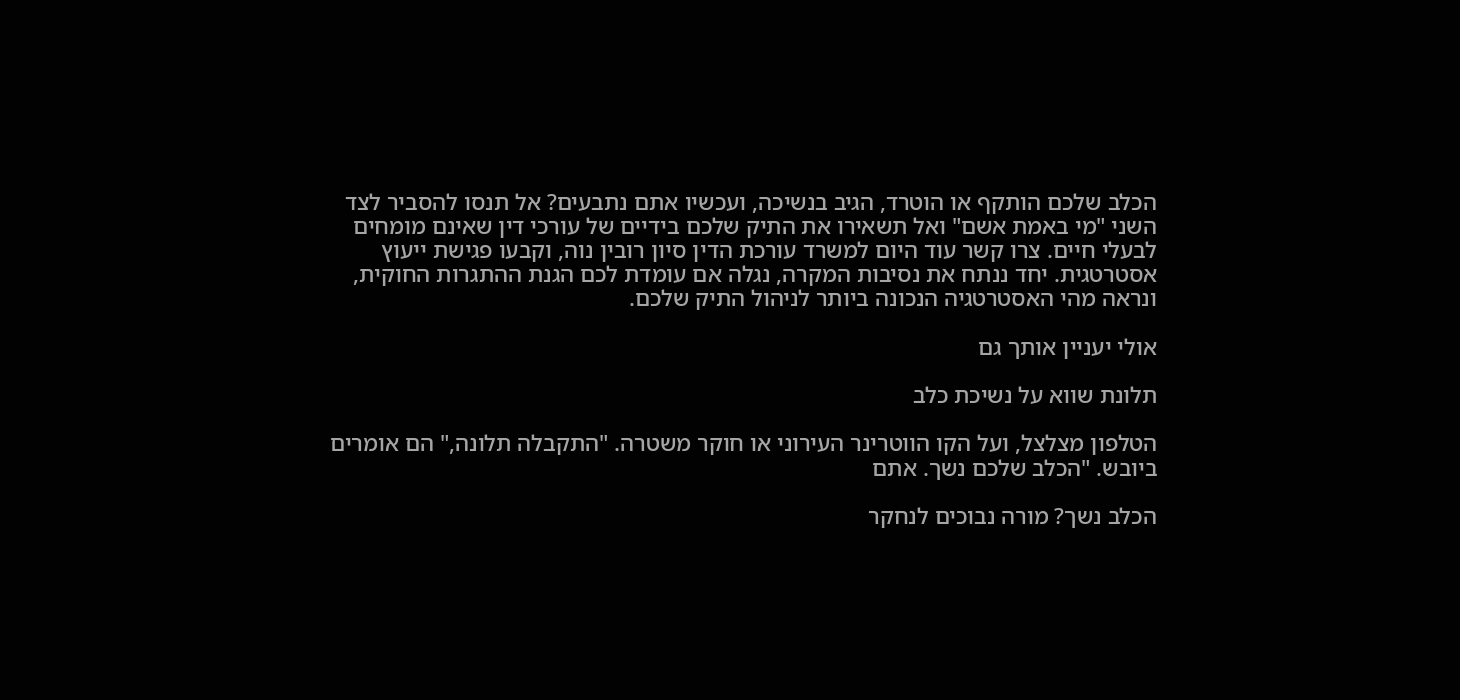הכלב שלכם הותקף או הוטרד, הגיב בנשיכה, ועכשיו אתם נתבעים? אל תנסו להסביר לצד השני "מי באמת אשם" ואל תשאירו את התיק שלכם בידיים של עורכי דין שאינם מומחים לבעלי חיים. צרו קשר עוד היום למשרד עורכת הדין סיון רובין נוה, וקבעו פגישת ייעוץ אסטרטגית. יחד ננתח את נסיבות המקרה, נגלה אם עומדת לכם הגנת ההתגרות החוקית, ונראה מהי האסטרטגיה הנכונה ביותר לניהול התיק שלכם.

אולי יעניין אותך גם

תלונת שווא על נשיכת כלב

הטלפון מצלצל, ועל הקו הווטרינר העירוני או חוקר משטרה. "התקבלה תלונה," הם אומרים ביובש. "הכלב שלכם נשך. אתם

הכלב נשך? מורה נבוכים לנחקר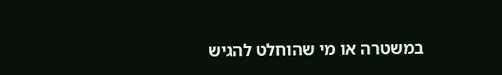במשטרה או מי שהוחלט להגיש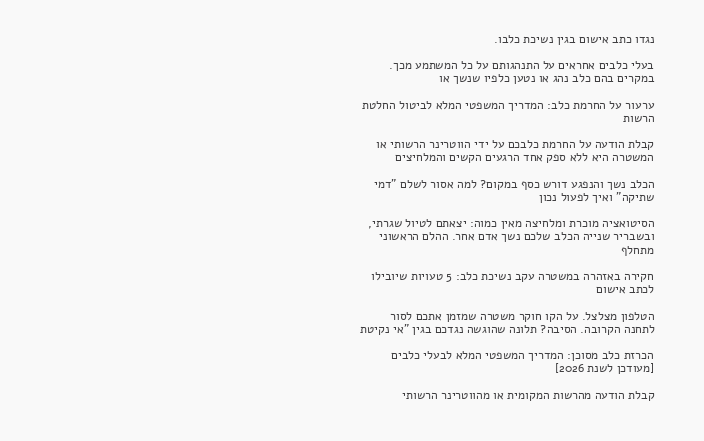נגדו כתב אישום בגין נשיכת כלבו.

בעלי כלבים אחראים על התנהגותם על כל המשתמע מכך. במקרים בהם כלב נהג או נטען כלפיו שנשך או

ערעור על החרמת כלב: המדריך המשפטי המלא לביטול החלטת הרשות

קבלת הודעה על החרמת כלבכם על ידי הווטרינר הרשותי או המשטרה היא ללא ספק אחד הרגעים הקשים והמלחיצים

הכלב נשך והנפגע דורש כסף במקום? למה אסור לשלם "דמי שתיקה" ואיך לפעול נכון

הסיטואציה מוכרת ומלחיצה מאין כמוה: יצאתם לטיול שגרתי, ובשבריר שנייה הכלב שלכם נשך אדם אחר. ההלם הראשוני מתחלף

חקירה באזהרה במשטרה עקב נשיכת כלב: 5 טעויות שיובילו לכתב אישום

הטלפון מצלצל. על הקו חוקר משטרה שמזמן אתכם לסור לתחנה הקרובה. הסיבה? תלונה שהוגשה נגדכם בגין "אי נקיטת

הכרזת כלב מסוכן: המדריך המשפטי המלא לבעלי כלבים [מעודכן לשנת 2026]

קבלת הודעה מהרשות המקומית או מהווטרינר הרשותי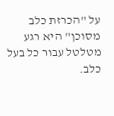על "הכרזת כלב מסוכן" היא רגע מטלטל עבור כל בעל כלב.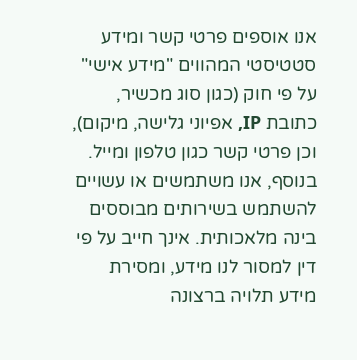אנו אוספים פרטי קשר ומידע סטטיסטי המהווים "מידע אישי" על פי חוק (כגון סוג מכשיר, כתובת IP, אפיוני גלישה, מיקום), וכן פרטי קשר כגון טלפון ומייל. בנוסף, אנו משתמשים או עשויים להשתמש בשירותים מבוססים בינה מלאכותית. אינך חייב על פי דין למסור לנו מידע, ומסירת מידע תלויה ברצונה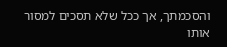והסכמתך, אך ככל שלא תסכים למסור אותו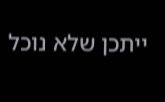ייתכן שלא נוכל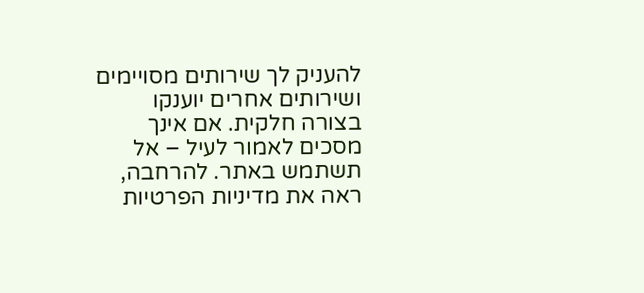להעניק לך שירותים מסויימים ושירותים אחרים יוענקו בצורה חלקית. אם אינך מסכים לאמור לעיל – אל תשתמש באתר. להרחבה, ראה את מדיניות הפרטיות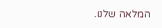המלאה שלנו.